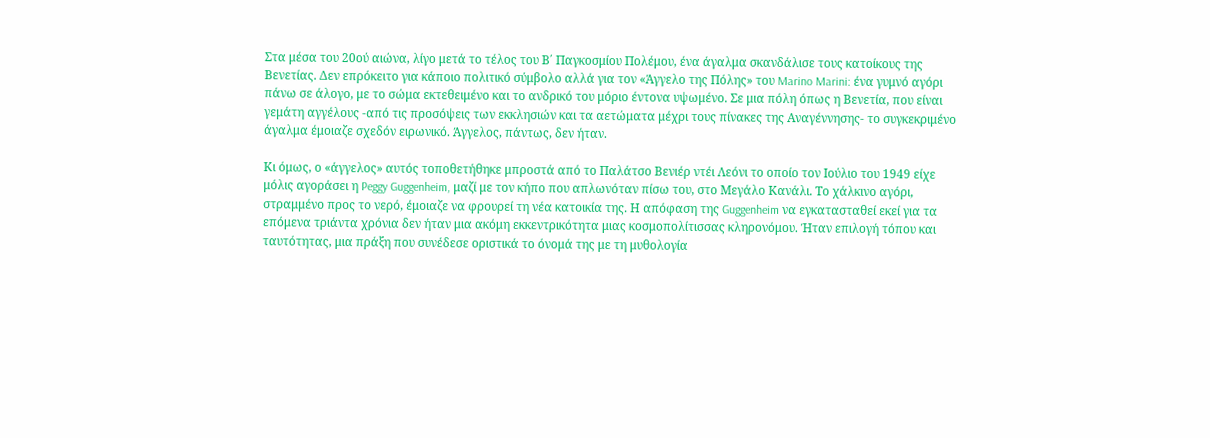Στα μέσα του 20ού αιώνα, λίγο μετά το τέλος του Β΄ Παγκοσμίου Πολέμου, ένα άγαλμα σκανδάλισε τους κατοίκους της Βενετίας. Δεν επρόκειτο για κάποιο πολιτικό σύμβολο αλλά για τον «Άγγελο της Πόλης» του Marino Marini: ένα γυμνό αγόρι πάνω σε άλογο, με το σώμα εκτεθειμένο και το ανδρικό του μόριο έντονα υψωμένο. Σε μια πόλη όπως η Βενετία, που είναι γεμάτη αγγέλους -από τις προσόψεις των εκκλησιών και τα αετώματα μέχρι τους πίνακες της Αναγέννησης- το συγκεκριμένο άγαλμα έμοιαζε σχεδόν ειρωνικό. Άγγελος, πάντως, δεν ήταν.

Κι όμως, ο «άγγελος» αυτός τοποθετήθηκε μπροστά από το Παλάτσο Βενιέρ ντέι Λεόνι το οποίο τον Ιούλιο του 1949 είχε μόλις αγοράσει η Peggy Guggenheim, μαζί με τον κήπο που απλωνόταν πίσω του, στο Μεγάλο Κανάλι. Το χάλκινο αγόρι, στραμμένο προς το νερό, έμοιαζε να φρουρεί τη νέα κατοικία της. Η απόφαση της Guggenheim να εγκατασταθεί εκεί για τα επόμενα τριάντα χρόνια δεν ήταν μια ακόμη εκκεντρικότητα μιας κοσμοπολίτισσας κληρονόμου. Ήταν επιλογή τόπου και ταυτότητας, μια πράξη που συνέδεσε οριστικά το όνομά της με τη μυθολογία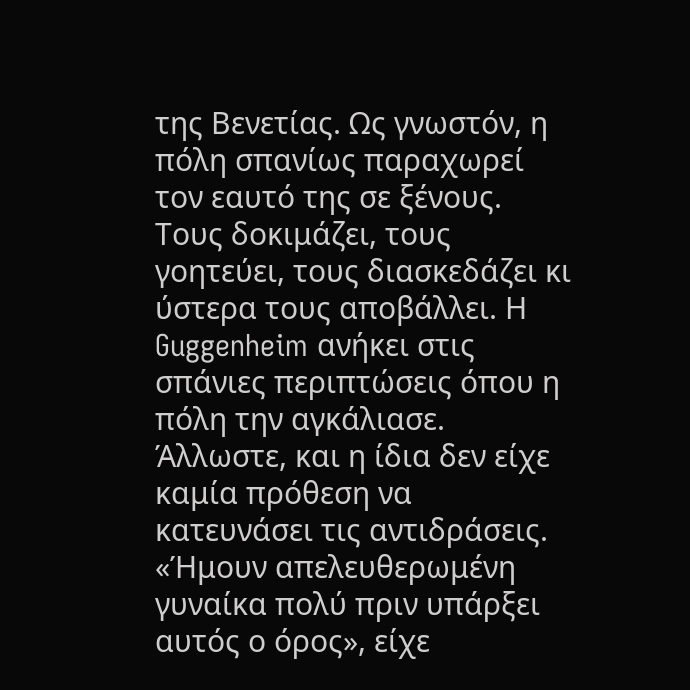της Βενετίας. Ως γνωστόν, η πόλη σπανίως παραχωρεί τον εαυτό της σε ξένους. Τους δοκιμάζει, τους γοητεύει, τους διασκεδάζει κι ύστερα τους αποβάλλει. Η Guggenheim ανήκει στις σπάνιες περιπτώσεις όπου η πόλη την αγκάλιασε. Άλλωστε, και η ίδια δεν είχε καμία πρόθεση να κατευνάσει τις αντιδράσεις. «Ήμουν απελευθερωμένη γυναίκα πολύ πριν υπάρξει αυτός ο όρος», είχε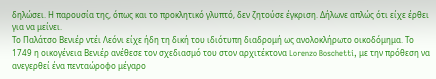δηλώσει. Η παρουσία της, όπως και το προκλητικό γλυπτό, δεν ζητούσε έγκριση. Δήλωνε απλώς ότι είχε έρθει για να μείνει.
Το Παλάτσο Βενιέρ ντέι Λεόνι είχε ήδη τη δική του ιδιότυπη διαδρομή ως ανολοκλήρωτο οικοδόμημα. Το 1749 η οικογένεια Βενιέρ ανέθεσε τον σχεδιασμό του στον αρχιτέκτονα Lorenzo Boschetti, με την πρόθεση να ανεγερθεί ένα πενταώροφο μέγαρο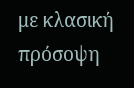με κλασική πρόσοψη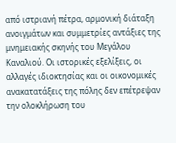από ιστριανή πέτρα, αρμονική διάταξη ανοιγμάτων και συμμετρίες αντάξιες της μνημειακής σκηνής του Μεγάλου Καναλιού. Οι ιστορικές εξελίξεις, οι αλλαγές ιδιοκτησίας και οι οικονομικές ανακατατάξεις της πόλης δεν επέτρεψαν την ολοκλήρωση του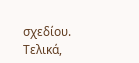σχεδίου. Τελικά,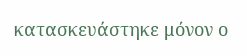κατασκευάστηκε μόνον ο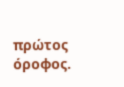πρώτος όροφος.